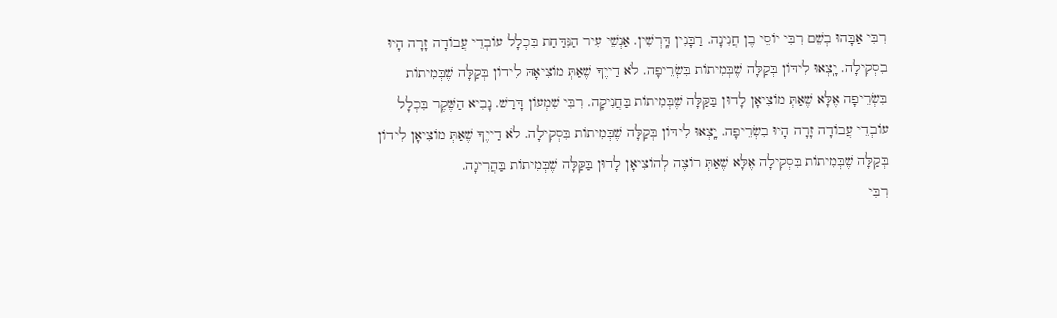רִבִּי אַבָּהוּ בְשֵׁם רִבִּי יוֹסֵי בֶן חֲנִינָה. רַבָּנִין דָּֽרְשִׁין. אַנְשֵׁי עִיר הַנִּדַּחַת בִּכְלָל עוֹבְדֵי עֲבוֹדָה זָרָה הָיוּ בִסְקִילָה. יָֽצְאוּ לִידּוֹן בְּקַלָּה שֶׁבְּמִיתוֹת בִּשְׂרֵיפָה. לֹא דַייֶךָ שֶׁאַתְּ מוֹצִיאָהּ לִידוֹן בְּקַלָּה שֶׁבְּמִיתוֹת בִּשְׂרֵיפָה אֶלָּא שֶׁאַתְּ מוֹצִיאָן לָדוּן בַּקַּלָּה שֶׁבְּמִיתוֹת בַּחֲנִיקָה. רִבִּי שִׁמְעוֹן דָּרַשׁ. נָבִיא הַשֶּׁקֶר בִּכְלָל עוֹבְדֵי עֲבוֹדָה זָרָה הָיוּ בִשְׂרֵיפָה. יָֽצְאוּ לִידּוֹן בְּקַלָּה שֶׁבְּמִיתוֹת בִּסְקִילָה. לֹא דַייֶךָ שֶׁאַתְּ מוֹצִיאָן לִידוֹן בְּקַלָּה שֶׁבְּמִיתוֹת בִּסְקִילָה אֶלָּא שֶׁאַתְּ רוֹצֶה לְהוֹצִיאָן לָדוּן בַּקַּלָּה שֶׁבְּמִיתוֹת בַּהֲרִיגָה.
רִבִּי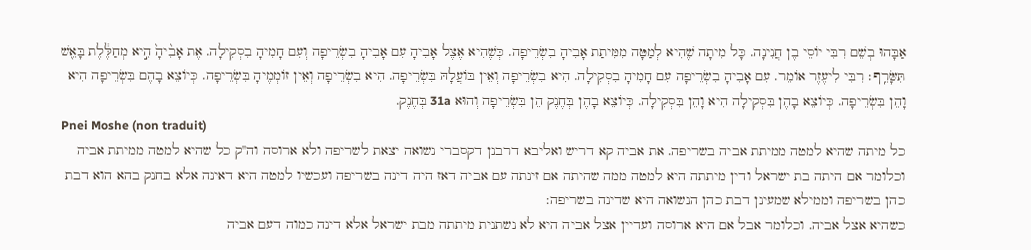אַבָּהוּ בְשֵׁם רִבִּי יוֹסֵי בֶן חֲנִינָה. כָּל מִיתָה שֶׁהִיא לְמַטָּה מִמִּיתַת אָבִיהָ בִשְׂרֵיפָה. כְּשֶׁהִיא אֶצֶל אָבִיהָ עִם אָבִיהָ בִשְׂרֵיפָה וְעִם חָמִיהָ בִסְקִילָה. אֶת אָבִ֨יהָ֙ הִ֣יא מְחַלֶּ֔לֶת בָּאֵ֖שׁ תִּשָּׂרֵֽף׃ רִבִּי לִיעֶזֶר אוֹמֵר. עִם אָבִיהָ בִשְׂרֵיפָה עִם חָמִיהָ בִסְקִילָה. הִיא בִשְׂרֵיפָה וְאֵין בּוֹעֲלָהּ בִּשְׂרֵיפָה. הִיא בִשְׂרֵיפָה וְאֵין זוֹמְמֶיהָ בִּשְׂרֵיפָה. כְּיוֹצֵא בָהֶם בִּשְׂרֵיפָה הִיא וָהֵן בִּשְׂרֵיפָה. כְּיוֹצֵא בָהֶן בִּסְקִילָה הִיא וָהֵן בִּסְקִילָה. כְּיוֹצֵא בָהֶן בְּחֶנֶק הֵן בִּשְׂרֵיפָה וְהוּא 31a בְּחֶנֶק.
Pnei Moshe (non traduit)
כל מיתה שהיא למטה ממיתת אביה בשריפה. את אביה קא דריש ואליבא דרבנן דקסברי נשואה יצאת לשריפה ולא ארוסה וה''ק כל שהיא למטה ממיתת אביה וכלומר אם היתה בת ישראל ודין מיתתה היא למטה ממה שהיתה אם זינתה עם אביה דאז היה דינה בשריפה ועכשיו למטה היא דאינה אלא בחנק בהא הוא דבת כהן בשריפה וממילא שמעינן דבת כהן הנשואה היא שדינה בשריפה:
כשהיא אצל אביה. וכלומר אבל אם היא ארוסה ועדיין אצל אביה היא לא נשתנית מיתתה מבת ישראל אלא דינה כמוה דעם אביה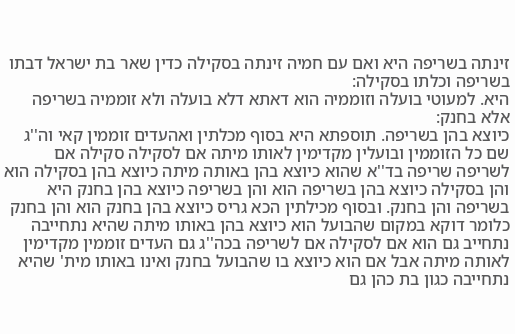זינתה בשריפה היא ואם עם חמיה זינתה בסקילה כדין שאר בת ישראל דבתו בשריפה וכלתו בסקילה:
היא. למעוטי בועלה וזוממיה הוא דאתא דלא בועלה ולא זוממיה בשריפה אלא בחנק:
כיוצא בהן בשריפה. תוספתא היא בסוף מכלתין ואהעדים זוממין קאי וה''ג שם כל הזוממין ובועלין מקדימין לאותו מיתה אם לסקילה סקילה אם לשריפה שריפה בד''א שהוא כיוצא בהן באותה מיתה כיוצא בהן בסקילה הוא והן בסקילה כיוצא בהן בשריפה הוא והן בשריפה כיוצא בהן בחנק היא בשריפה והן בחנק. ובסוף מכילתין הכא גריס כיוצא בהן בחנק הוא והן בחנק כלומר דוקא במקום שהבועל הוא כיוצא בהן באותו מיתה שהיא נתחייבה נתחייב גם הוא אם לסקילה אם לשריפה בכה''ג גם העדים זוממין מקדימין לאותה מיתה אבל אם הוא כיוצא בו שהבועל בחנק ואינו באותו מית' שהיא נתחייבה כגון בת כהן גם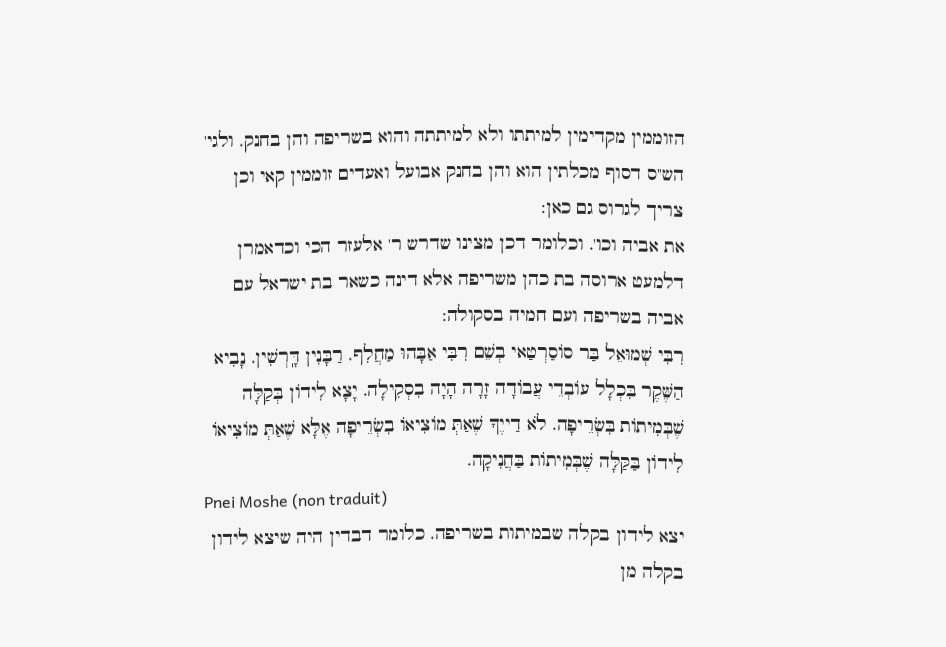הזוממין מקדימין למיתתו ולא למיתתה והוא בשריפה והן בחנק. ולגי' הש''ס דסוף מכלתין הוא והן בחנק אבועל ואעדים זוממין קאי וכן צריך לגרוס גם כאן:
את אביה וכו'. וכלומר דכן מצינו שדרש ר' אלעזר הכי וכדאמרן דלמעט ארוסה בת כהן משריפה אלא דינה כשאר בת ישראל עם אביה בשריפה ועם חמיה בסקולה:
רִבִּי שְׁמוּאֵל בַּר סוֹסַרְטַאי בְשֵׁם רִבִּי אַבָּהוּ מַחֲלִף. רַבָּנִין דָּֽרְשִׁין. נָבִיא הַשֶּׁקֶר בִּכְלָל עוֹבְדֵי עֲבוֹדָה זָרָה הָיָה בִסְקִילָה. יָצָא לִידוֹן בְּקַלָּה שֶׁבְּמִיתוֹת בִּשְׂרֵיפָה. לֹא דַייֶךָ שֶׁאַתְּ מוֹצִיאוֹ בִשְׂרֵיפָה אֶלָּא שֶׁאַתְּ מוֹצִיאוֹ לִידוֹן בַּקַּלָּה שֶׁבְּמִיתוֹת בַּחֲנִיקָה.
Pnei Moshe (non traduit)
יצא לידון בקלה שבמיתות בשריפה. כלומר דבדין היה שיצא לידון בקלה מן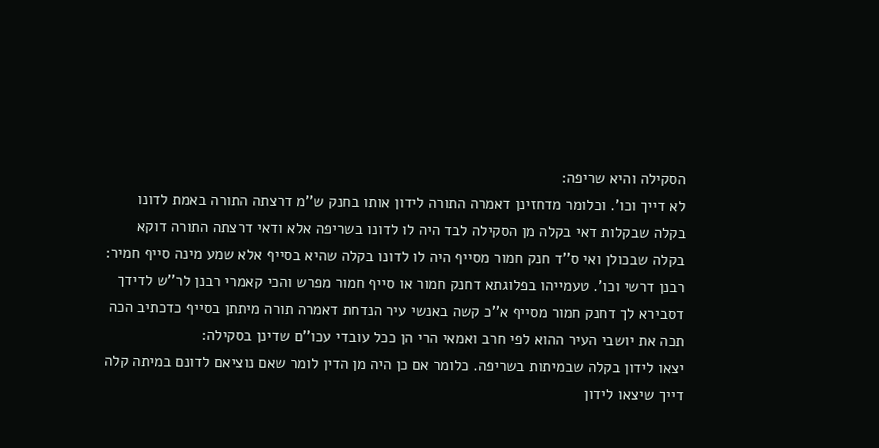הסקילה והיא שריפה:
לא דייך וכו'. וכלומר מדחזינן דאמרה התורה לידון אותו בחנק ש''מ דרצתה התורה באמת לדונו בקלה שבקלות דאי בקלה מן הסקילה לבד היה לו לדונו בשריפה אלא ודאי דרצתה התורה דוקא בקלה שבכולן ואי ס''ד חנק חמור מסייף היה לו לדונו בקלה שהיא בסייף אלא שמע מינה סייף חמיר:
רבנן דרשי וכו'. טעמייהו בפלוגתא דחנק חמור או סייף חמור מפרש והכי קאמרי רבנן לר''ש לדידך דסבירא לך דחנק חמור מסייף א''כ קשה באנשי עיר הנדחת דאמרה תורה מיתתן בסייף כדכתיב הכה תכה את יושבי העיר ההוא לפי חרב ואמאי הרי הן ככל עובדי עכו''ם שדינן בסקילה:
יצאו לידון בקלה שבמיתות בשריפה. כלומר אם כן היה מן הדין לומר שאם נוציאם לדונם במיתה קלה דייך שיצאו לידון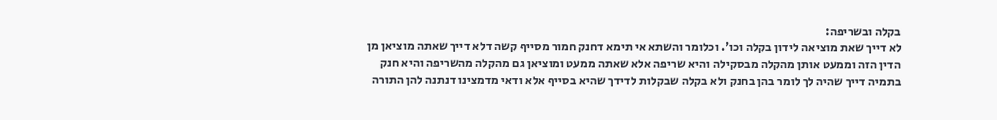בקלה ובשריפה:
לא דייך שאת מוציאה לידון בקלה וכו'. וכלומר והשתא אי תימא דחנק חמור מסייף קשה דלא דייך שאתה מוציאן מן הדין הזה וממעט אותן מהקלה מבסקילה והיא שריפה אלא שאתה ממעט ומוציאן גם מהקלה מהשריפה והיא חנק בתמיה דייך שהיה לך לומר בהן בחנק ולא בקלה שבקלות לדידך שהיא בסייף אלא ודאי מדמצינו דנתנה להן התורה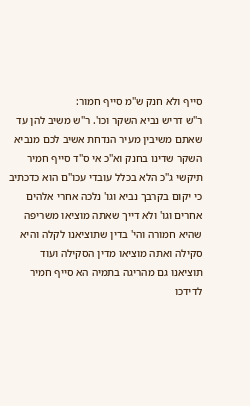סייף ולא חנק ש''מ סייף חמור:
ר''ש דריש נביא השקר וכו'. ר''ש משיב להן עד שאתם משיבין מעיר הנדחת אשיב לכם מנביא השקר שדינו בחנק וא''כ אי ס''ד סייף חמיר תיקשי ג''כ הלא בכלל עובדי עכו''ם הוא כדכתיב כי יקום בקרבך נביא וגו' נלכה אחרי אלהים אחרים וגו' ולא דייך שאתה מוציאו משריפה שהיא חמורה והי' בדין שתוציאנו לקלה והיא סקילה ואתה מוציאו מדין הסקילה ועוד תוציאנו גם מהריגה בתמיה הא סייף חמיר לדידכו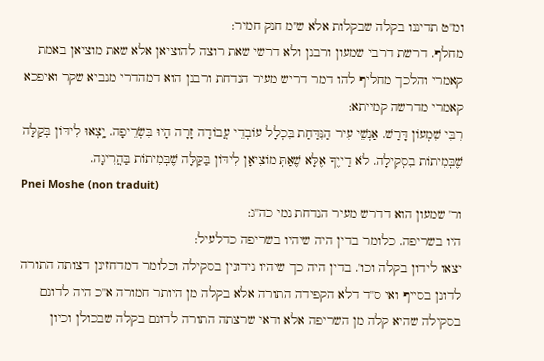ומ''ט תדיננו בקלה שבקלות אלא ש''מ חנק חמיר:
מחלף. דרשת דרבי שמעון ורבנן ולא דרשי שאת רוצה להוציאן אלא שאת מוציאן באמת קאמרי והלכך מחליף להו דמר דריש מעיר הנדחת ורבנן הוא דמהדרי מנביא שקר ואיפכא קאמרי מדרשה קמייתא:
רִבִּי שִׁמְעוֹן דָּרַשׁ. אַנְשֵׁי עִיר הַנִּדַּחַת בִּכְלָל עוֹבְדֵי עֲבוֹדָה זָרָה הָיוּ בִּשְׂרֵיפָה. יָֽצְאוּ לִידּוֹן בְּקַלָּה שֶׁבְּמִיתוֹת בִסְקִילָה. לֹא דַייֶךָ אֶלָּא שֶׁאַתְּ מוֹצִיאָן לִידּוֹן בַּקַּלָּה שֶׁבְּמִיתוֹת בַּהֲרִיגָה.
Pnei Moshe (non traduit)
ור' שמעון הוא דדרש מעיר הנדחת נמי כה''ג:
היו בשריפה. כלומר בדין היה שיהיו בשריפה כדלעיל:
יצאו לידון בקלה וכו'. בדין היה כך שיהיו נידונין בסקילה וכלומר דמדחזינן דצותה התורה לדונן בסייף ואי ס''ד דלא הקפידה התורה אלא בקלה מן היותר חמורה א''כ היה לדונם בסקילה שהיא קלה מן השריפה אלא ודאי שרצתה התורה לדונם בקלה שבכולן וכיון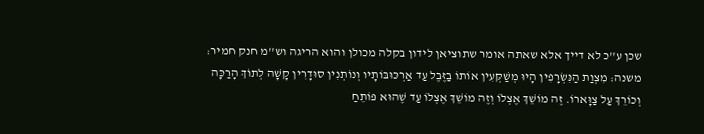שכן ע''כ לא דייך אלא שאתה אומר שתוציאן לידון בקלה מכולן והוא הריגה וש''מ חנק חמיר:
משנה: מִצְוַת הַנִּשְׂרָפִין הָיוּ מְשַׁקְּעִין אוֹתוֹ בַזֶּבֶל עַד אַרְכּוּבּוֹתָיו וְנוֹתְנִין סוּדָרִין קָשָׁה לְתוֹךְ הָרַכָּה וְכוֹרֵךְ עַל צַוָּארוֹ. זֶה מוֹשֵׁךְ אֶצְלוֹ וְזֶה מוֹשֵׁךְ אֶצְלוֹ עַד שֶׁהוּא פּוֹתֵחַ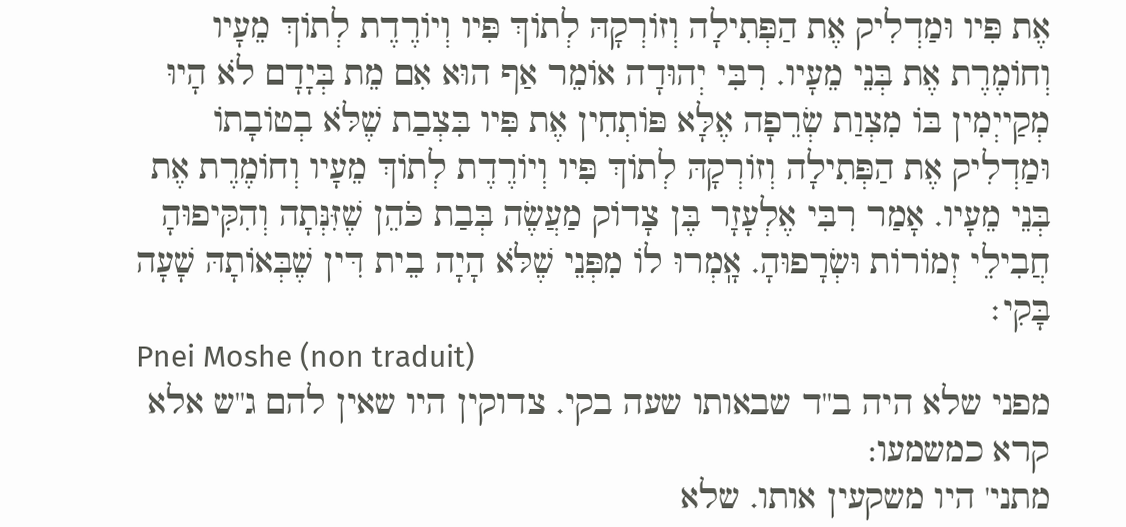אֶת פִּיו וּמַדְלִיק אֶת הַפְּתִילָה וְזוֹרְקָהּ לְתוֹךְ פִּיו וְיוֹרֶדֶת לְתוֹךְ מֵעָיו וְחוֹמֶרֶת אֶת בְּנֵי מֵעָיו. רִבִּי יְהוּדָה אוֹמֵר אַף הוּא אִם מֵת בְּיָדָם לֹא הָיוּ מְקַייְמִין בּוֹ מִצְוַת שְׂרֵפָה אֶלָּא פּוֹתְחִין אֶת פִּיו בִּצְבַת שֶׁלֹּא בְטוֹבָתוֹ וּמַדְלִיק אֶת הַפְּתִילָה וְזוֹרְקָהּ לְתוֹךְ פִּיו וְיוֹרֶדֶת לְתוֹךְ מֵעָיו וְחוֹמֶרֶת אֶת בְּנֵי מֵעָיו. אָמַר רִבִּי אֶלְעָזָר בֶּן צָדוֹק מַעֲשֶׂה בְּבַת כֹּהֵן שֶׁזִּנְּתָה וְהִקִּיפוּהָ חֲבִילֵי זְמוֹרוֹת וּשְׂרָפוּהָ. אָֽמְרוּ לוֹ מִפְּנֵי שֶׁלֹּא הָיָה בֵית דִּין שֶׁבְּאוֹתָהּ שָׁעָה בָּקִי׃
Pnei Moshe (non traduit)
מפני שלא היה ב''ד שבאותו שעה בקי. צדוקין היו שאין להם ג''ש אלא קרא כמשמעו:
מתני' היו משקעין אותו. שלא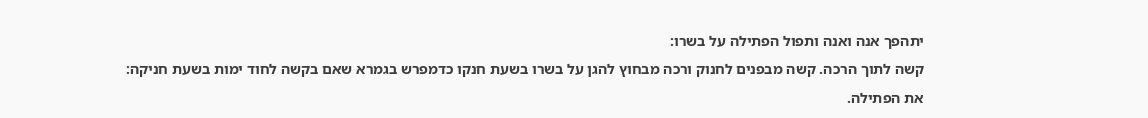יתהפך אנה ואנה ותפול הפתילה על בשרו:
קשה לתוך הרכה. קשה מבפנים לחנוק ורכה מבחוץ להגן על בשרו בשעת חנקו כדמפרש בגמרא שאם בקשה לחוד ימות בשעת חניקה:
את הפתילה.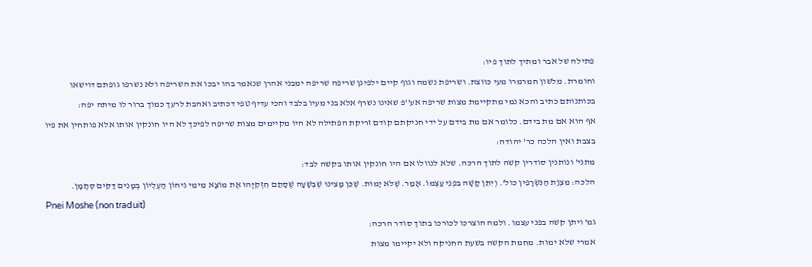פתילה של אבר ומתיך לתוך פיו:
וחומרת. מלשון חמרמרו מעי כווצת. ושריפת נשמה וגוף קיים ילפינן שריפה שריפה ימבני אהרן שנאמר בהו יבכו את השריפה ולא נשרפו גופתם דוישאו בכותנותם כתיב והכא נמי מתקיימת מצות שריפה אע''פ שאינו נשרף אלא בני מעיו בלבד והכי עדיף טפי דכתיב ואהבת לרעך כמוך ברור לו מיתה יפה:
אף הוא אם מת בידם. כלומר אם מת בידם על ידי חניקתם קודם זריקת הפתילה לא היו מקיימים מצות שריפה לפיכך לא היו חונקין אותו אלא פותחין את פיו בצבת ואין הלכה כר' יהודה:
מתני' ונותנין סודרין קשה לתוך הרכה. שלא לנוולו אם היו חונקין אותו בקשה לבד:
הלכה: מִצְוַת הַנִּשְׂרָפִין כול'. וְיִתֵּן קָשָׁה בִּפְנֵי עַצְמוֹ. אָמַר. שֶׁלֹּא יָמוּת. שֶׁכֵּן מָצִינוּ שֶׁבְּשָׁעָה שֶׁסָּתַם חִזְקִיָּהוּ אֶת מוֹצָא מֵימֵי גִיחוֹן הָעֶלְיוֹן בְּמָנִים דַּקִּים סְתָמָן.
Pnei Moshe (non traduit)
גמ' ויתן קשה בפני עצמו. ולמה הוצרכו לכורכו בתוך סודר הרכה:
אמרי שלא ימות. מחמת הקשה בשעת החניקה ולא יקיימו מצות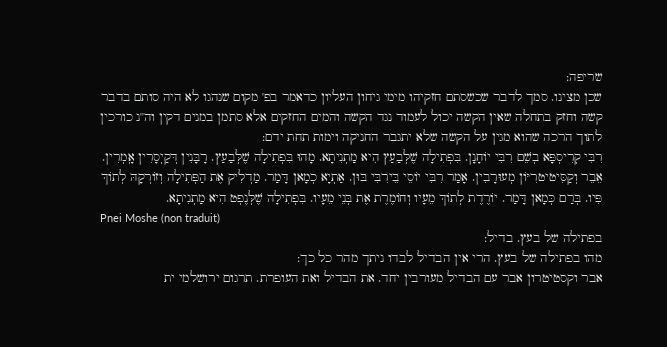שריפה:
שכן מצינו. סמך לדבר שכשסתם חזקיהו מימי גיחון העליון כדאמר בפ' מקום שנהגו לא היה סותם בדבר קשה וחזק בתחלה שאין הקשה יכול לעמוד נגד הקשה והמים החזקים אלא סתמן במנים דקין וה''נ כורכין לתוך הרכה שהוא מגין על הקשה שלא יתגבר החניקה וימות תחת ידם:
רִבִּי קְרִיסְפָּא בְשֵׁם רִבִּי יוֹחָנָן. בִּפְתִילָה שֶׁלְּבַעַץ הִיא מַתְנִיתָא. מָהוּ בִּפְתִילָה שֶׁלְּבַעַץ. רָבָּנִין דְּקַיְסָרִין אָֽמְרִין. אֵבֵר וְקַסִּיטיטרִיּוֹן מְעוּרָבִין. אָמַר רִבִּי יוֹסֵי בֵּירִבִּי בּוּן. אַתְיָא כְמָאן דָּמַר. מַדְלִיק אֶת הַפְּתִילָה וְזוֹרְקָהּ לְתוֹךְ פִּיו. בְּרַם כְּמָאן דָּמַר. יוֹרֶדֶת לְתוֹךְ מֵעָיו וְחוֹמֶרֶת אֶת בְּנֵי מֵעָיו. בִּפְתִילָה שֶׁלְּנֶפְט הִיא מַתְנִיתָא.
Pnei Moshe (non traduit)
בפתילה של בעץ. בדיל:
מהו בפתילה של בעץ. הרי אין הבדיל לבדו ניתך מהר כל כך:
אבר וקסטיטרון אבר עם הבדיל מעורבין יחד. את הבדיל ואת העופרת. תרגום ירושלמי ית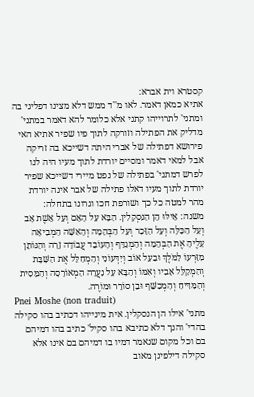קסטרא וית אברא:
אתיא כמאן דאמר. לאו מ''ד ממש דלא מצינו דפליגי בה ומתני' לתרוייהו קתני אלא כלומר להא דאמר במתני' מדליק את הפתילה וזורקה לתוך פיו שפיר אתיא האי פירושא דפתילה של אברי היתה דשייכא בה זריקה אבל למאי דאמר ומסיים יורדת לתוך מעיו היה לנו לפרש דמתני' בפתילה של נפט מיירי דשייכא שפיר יורדת לתוך מעיו דאלו פתילה של אבר אינה יורדת מהר למטה כל כך ושורפת חכו וגרונו בתחלה:
משנה: אֵילּוּ הֵן הַנִּסְקָלִין. הַבָּא עַל הָאֵם וְעַל אֵשֶׁת אָב וְעַל הַכַּלָּה וְעַל הַזָּכָר וְעַל הַבְּהֵמָה וְהָאִשָּׁה הַמְבִיאָה עָלֶיהָ אֶת הַבְּהֵמָה וְהַמְגַדֵּף וְהָעוֹבֵד עֲבוֹדָה זָרָה וְהַנּוֹתֵן מִזַּרְעוֹ לַמֹּלֶךְ וּבַעַל אוֹב וְיִדְּעוֹנִי וְהַמְחַלֵּל אֶת הַשַּׁבָּת וְהַמְקַלֵּל אָבִיו וְאִמּוֹ וְהַבָּא עַל נַעֲרָה הַמְאוֹרָסָה וְהַמֵּסִית וְהַמַּדִּיחַ וְהַמְכַשֵּׁף וּבֵן סוֹרֵר וּמוֹרֶה.
Pnei Moshe (non traduit)
מתני' אילו הן הנסקלין. אית מינייהו דכתיב בהו סקילה בהדי' והנך דלא כתיבא בהו סקיל' כתיב בהו דמיהם בם וכל מקום שנאמר דמיו בו דמיהם בם אינו אלא סקילה דילפינן מאוב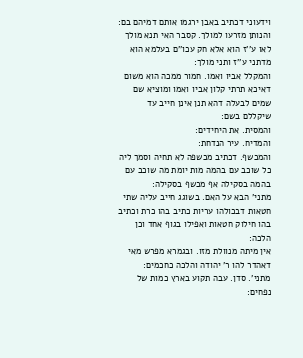וידעוני דכתיב באבן ירגמו אותם דמיהם בם:
והנותן מזרעו למולך. קסבר האי תנא מולך לאו ע''ז הוא אלא חק עכו''ם בעלמא הוא מדתני ע''ז ותני מולך:
והמקלל אביו ואמו. חמור ממכה הוא משום דאיכא תרתי קלון אביו ואמו ומוציא שם שמים לבעלה דהא תנן אינן חייב עד שיקללם בשם:
והמסית. את היחידים:
והמדיח. עיר הנדחת:
והמכשף. דכתיב מכשפה לא תחיה וסמך ליה כל שוכב עם בהמה מות יומת מה שוכב עם בהמה בסקילה אף מכשף בסקילה:
מתני' הבא על האם. בשוגג חייב עליה שתי חטאות דבכולהו עריות כתיב בהו כרת וכתיב בהו חילוק חטאות ואפילו בגוף אחד וכן הלכה:
אין מיתה מנוולת מזו. ובגמרא מפרש מאי דאהדר להו ר' יהודה והלכה כחכמים:
מתני'. סדן. עבה תקוע בארץ כמות של נפחים: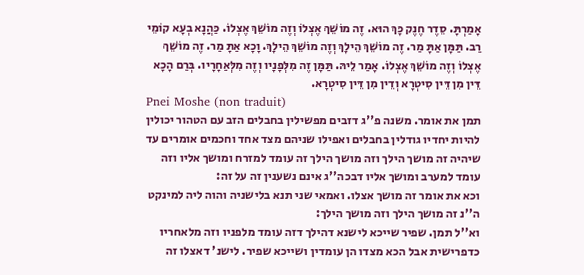אָמַרְתָּ. סֵדֶר חֶנֶק כָּךְ הוּא. זֶה מוֹשֵׁךְ אֶצְלוֹ וְזֶה מוֹשֵׁךְ אֶצְלוֹ. כַּהֲנָא בְעָא קוֹמֵי רַב. תַּמָּן אַתָּ מַר. זֶה מוֹשֵׁךְ הֵילָךְ וְזֶה מוֹשֵׁךְ הֵילָךְ. וָכָא אַתָּ מַר. זֶה מוֹשֵׁךְ אֶצְלוֹ וְזֶה מוֹשֵׁךְ אֶצְלוֹ. אָמַר לֵיהּ. תַּמָּן זֶה מִלְּפָנָיו וְזֶה מִלְּאַחָרָיו. בְּרַם הָכָא דֵּין מִן דֵּין סִיטְרָא וְדֵין מִן דֵּין סִיטְרָא.
Pnei Moshe (non traduit)
תמן את אומר. משנה פ''ג דזבים מפשילין בחבלים הזב עם הטהור יכולין להיות יחדיו גודלין בחבלים ואפילו שניהם מצד אחד וחכמים אומרים עד שיהיה זה מושך הילך וזה מושך הילך זה עומד למזרח ומושך אליו וזה עומד למערב ומושך אליו דבכה''ג אינם נשענין זה על זה:
וכא את אומר זה מושך אצלו. ואמאי שני תנא בלישניה והוה ליה למינקט ה''נ זה מושך הילך וזה מושך הילך:
וא''ל תמן. שפיר שייכא לישנא דהילך דזה עומד מלפניו וזה מלאחריו כדפרישית אבל הכא מצדו הן עומדין ושייכא שפיר. לישנ' דאצלו זה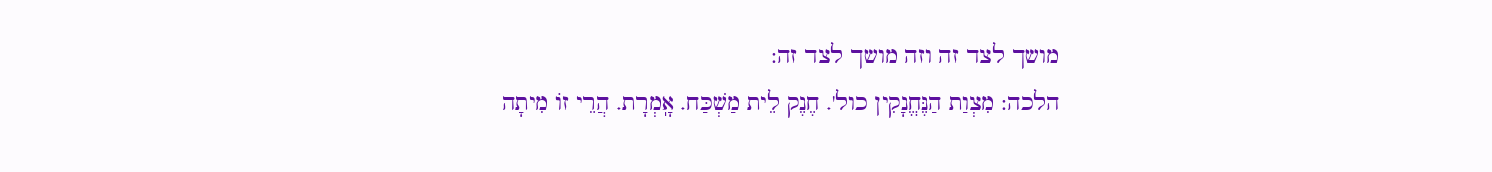מושך לצד זה וזה מושך לצד זה:
הלכה: מִצְוַת הַנֶּחֱנָקִין כול'. חֶנֶק לֵית מַשְׁכַּח. אָֽמְרָת. הֲרֵי זוֹ מִיתָה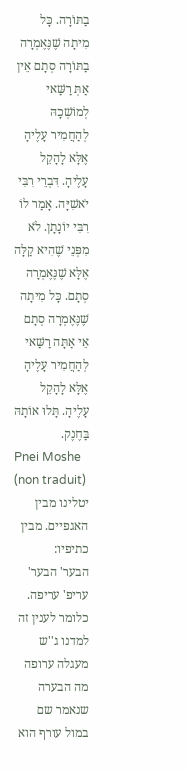בַתּוֹרָה. כָּל מִיתָה שֶׁנֶּאֶמְרָה בַתּוֹרָה סְתָם אֵין אַתְּ רַשַּׁאי לְמוֹשְׁכָהּ לְהַחֲמִיר עָלֶיהָ אֶלָּא לָהָקֵל עָלֶיהָ. דִּבְרֵי רִבִּי יֹאשִׁיָּה. אָמַר לוֹ רִבִּי יוֹנָתָן. לֹא מִפְּנֵי שֶׁהִיא קַלָּה אֶלָּא שֶׁנֶּאֶמְרָה סְתָם. כָּל מִיתָה שֶׁנֶּאֶמְרָה סְתָם אֵי אַתָּה רַשַּׁאי לְהַחֲמִיר עָלֶיהָ אֶלָּא לָהָקֵל עָלֶיהָ. תָּלוּ אוֹתָהּ בַּחֶנֶק.
Pnei Moshe (non traduit)
יטלינו מבין האגפיים. מבין כתיפיו:
הבער' הבער' עריפ' עריפה. כלומר לענין זה למדנו ג''ש מעגלה ערופה מה הבערה שנאמר שם במול עורף הוא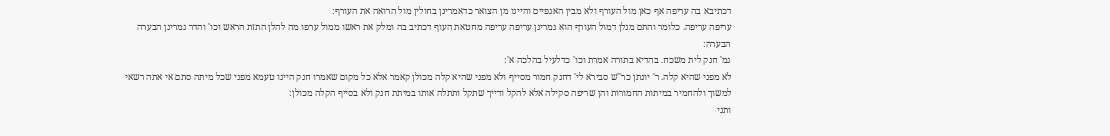דכתיבא בה עריפה אף כאן מול העורף ולא מבין האגפיים והיינו מן הצואר כדאמרינן בחולין מול הרואה את העורף:
עריפה עריפה. כלומר והתם מנלן דמול העורף הוא גמרינן עריפה עריפה מחטאת העוף דכתיב בה ומלק את ראשו ממול ערפו מה להלן התזת הראש וכו' והדר גמרינן הבערה הבערה:
גמ' חנק לית משכח. בהדיא בתורה אמרת וכו' כדלעיל בהלכה א':
לא מפני שהיא קלה. ר' יונתן כר''ש סבירא לי' דחנק חמור מסייף ולא מפני שהיא קלה מכולן קאמר אלא כל מקום שאמרו חנק היינו טעמא מפני שכל מיתה סתם אי אתה רשאי למשוך ולהחמיר במיתות החמורות והן שריפה סקילה אלא להקל ודייך שתקל ותתלה אותו במיתת חנק ולא בסייף הקלה מכולן:
ותני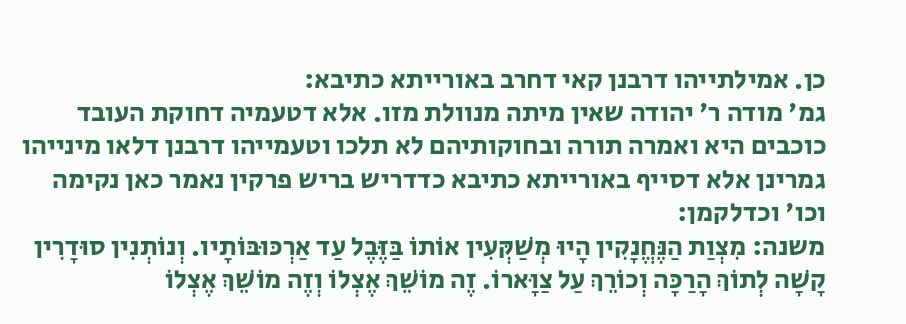כן. אמילתייהו דרבנן קאי דחרב באורייתא כתיבא:
גמ' מודה ר' יהודה שאין מיתה מנוולת מזו. אלא דטעמיה דחוקת העובד כוכבים היא ואמרה תורה ובחוקותיהם לא תלכו וטעמייהו דרבנן דלאו מינייהו גמרינן אלא דסייף באורייתא כתיבא כדדריש בריש פרקין נאמר כאן נקימה וכו' וכדלקמן:
משנה: מִצְוַת הַנֶּחֱנָקִין הָיוּ מְשַׁקְּעִין אוֹתוֹ בַּזֶּבֶל עַד אַרְכּוּבּוֹתָיו. וְנוֹתְנִין סוּדָרִין קָשָׁה לְתוֹךְ הָרַכָּה וְכוֹרֵךְ עַל צַוָּארוֹ. זֶה מוֹשֵׁךְ אֶצְלוֹ וְזֶה מוֹשֵׁךְ אֶצְלוֹ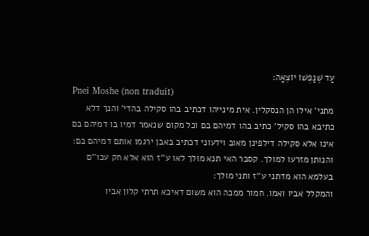עַד שֶׁנַּפְשׁוֹ יוֹצְאָה׃
Pnei Moshe (non traduit)
מתני' אילו הן הנסקלין. אית מינייהו דכתיב בהו סקילה בהדי' והנך דלא כתיבא בהו סקיל' כתיב בהו דמיהם בם וכל מקום שנאמר דמיו בו דמיהם בם אינו אלא סקילה דילפינן מאוב וידעוני דכתיב באבן ירגמו אותם דמיהם בם:
והנותן מזרעו למולך. קסבר האי תנא מולך לאו ע''ז הוא אלא חק עכו''ם בעלמא הוא מדתני ע''ז ותני מולך:
והמקלל אביו ואמו. חמור ממכה הוא משום דאיכא תרתי קלון אביו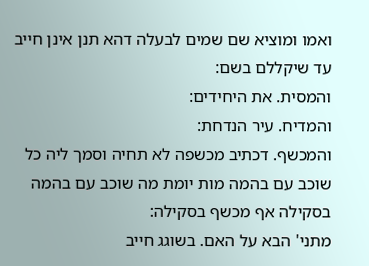ואמו ומוציא שם שמים לבעלה דהא תנן אינן חייב עד שיקללם בשם:
והמסית. את היחידים:
והמדיח. עיר הנדחת:
והמכשף. דכתיב מכשפה לא תחיה וסמך ליה כל שוכב עם בהמה מות יומת מה שוכב עם בהמה בסקילה אף מכשף בסקילה:
מתני' הבא על האם. בשוגג חייב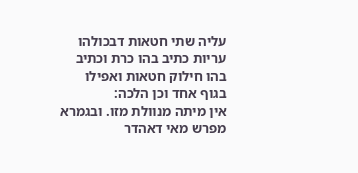עליה שתי חטאות דבכולהו עריות כתיב בהו כרת וכתיב בהו חילוק חטאות ואפילו בגוף אחד וכן הלכה:
אין מיתה מנוולת מזו. ובגמרא מפרש מאי דאהדר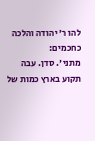להו ר' יהודה והלכה כחכמים:
מתני'. סדן. עבה תקוע בארץ כמות של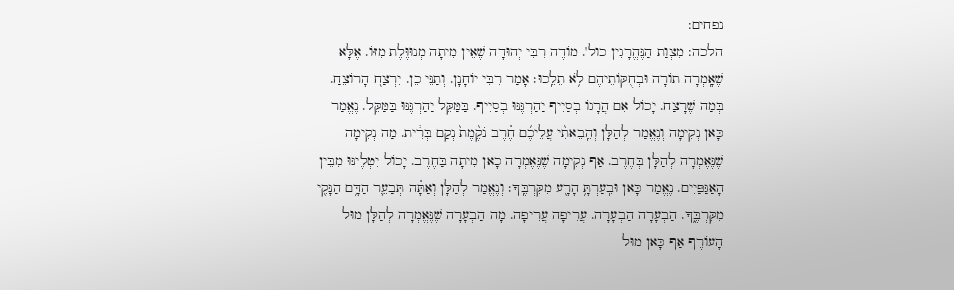נפחים:
הלכה: מִצְוַת הַנֶּהֱרָגִין כול'. מוֹדֶה רִבִּי יְהוּדָה שֶׁאֵין מִיתָה מְנוּוֶּלֶת מִזּוֹ. אֶלָּא שֶׁאָֽמְרָה תוֹרָה וּבְחֻקּוֹתֵיהֶם לֹ֥א תֵלֵֽכוּ׃ אָמַר רִבִּי יוֹחָנָן. וְתַנֵּי כֵן. יִרְצַח֭ הָרוֹצֵחַ. בְּמַה שֶׁרָצַח. יָכוֹל אִם הֲרָגוֹ בְסַיִיף יַהַרְגֶּנּוּ בְסַיִיף. בַּמַּקֵּל יַהַרְגֶּנּוּ בַּמַּקֵּל. נֶאֱמַר כָּאן נְקִימָה וְנֶאֱמַר לְהַלָּן וְהֵֽבֵאתִ֨י עֲלֵיכֶ֜ם חֶ֗רֶב נֹקֶ֨מֶת֙ נְקַם בְּרִ֔ית. מַה נְקִימָה שֶׁנֶּאֶמְרָה לְהַלָּן בְּחֶרֶב. אַף נְקִימָה שֶׁנֶּאֶמְרָה כָאן מִיתָה בַּחֶרֶב. יָכוֹל יִטְלֶינּוּ מִבֵּין הָאַגַּפַּיִים. נֶאֱמַר כָּאן וּבִֽעַרְתָּ֥ הָרָ֖ע מִקִּרְבֶּֽךָ׃ וְנֶאֱמַר לְהַלָּן וְאַתָּ֗ה תְּבַעֵ֛ר הַדָּ֥ם הַנָּקִ֖י מִקִּרְבֶּ֑ךָ. הַבְעָרָה הַבְעָרָה. עֲרִיפָה עֲרִיפָה. מָה הַבְעָרָה שֶׁנֶּאֱמְרָה לְהַלָּן מוּל הָעוֹרֶף אַף כָּאן מוּל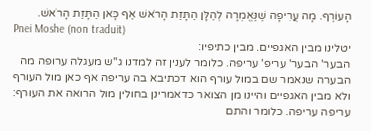הָעוֹרֶף. מָה עֲרִיפָה שֶׁנֶּאֱמְרָה לְהַלָּן הַתָּזַת הָרֹאשׁ אַף כָּאן הַתָּזַת הָרֹאשׁ.
Pnei Moshe (non traduit)
יטלינו מבין האגפיים. מבין כתיפיו:
הבער' הבער' עריפ' עריפה. כלומר לענין זה למדנו ג''ש מעגלה ערופה מה הבערה שנאמר שם במול עורף הוא דכתיבא בה עריפה אף כאן מול העורף ולא מבין האגפיים והיינו מן הצואר כדאמרינן בחולין מול הרואה את העורף:
עריפה עריפה. כלומר והתם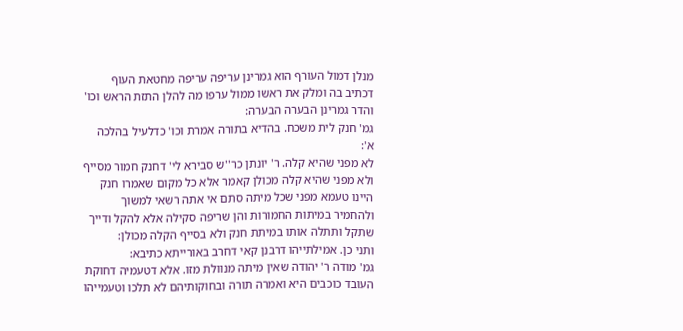מנלן דמול העורף הוא גמרינן עריפה עריפה מחטאת העוף דכתיב בה ומלק את ראשו ממול ערפו מה להלן התזת הראש וכו' והדר גמרינן הבערה הבערה:
גמ' חנק לית משכח. בהדיא בתורה אמרת וכו' כדלעיל בהלכה א':
לא מפני שהיא קלה. ר' יונתן כר''ש סבירא לי' דחנק חמור מסייף ולא מפני שהיא קלה מכולן קאמר אלא כל מקום שאמרו חנק היינו טעמא מפני שכל מיתה סתם אי אתה רשאי למשוך ולהחמיר במיתות החמורות והן שריפה סקילה אלא להקל ודייך שתקל ותתלה אותו במיתת חנק ולא בסייף הקלה מכולן:
ותני כן. אמילתייהו דרבנן קאי דחרב באורייתא כתיבא:
גמ' מודה ר' יהודה שאין מיתה מנוולת מזו. אלא דטעמיה דחוקת העובד כוכבים היא ואמרה תורה ובחוקותיהם לא תלכו וטעמייהו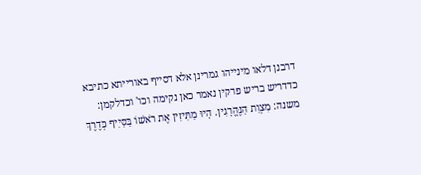דרבנן דלאו מינייהו גמרינן אלא דסייף באורייתא כתיבא כדדריש בריש פרקין נאמר כאן נקימה וכו' וכדלקמן:
משנה: מִצְוַת הַנֶּהֱרָגִין. הָיוּ מַתִּיזִין אֶת רֹאשׁוֹ בַּסַּיִיף כְּדֶרֶךְ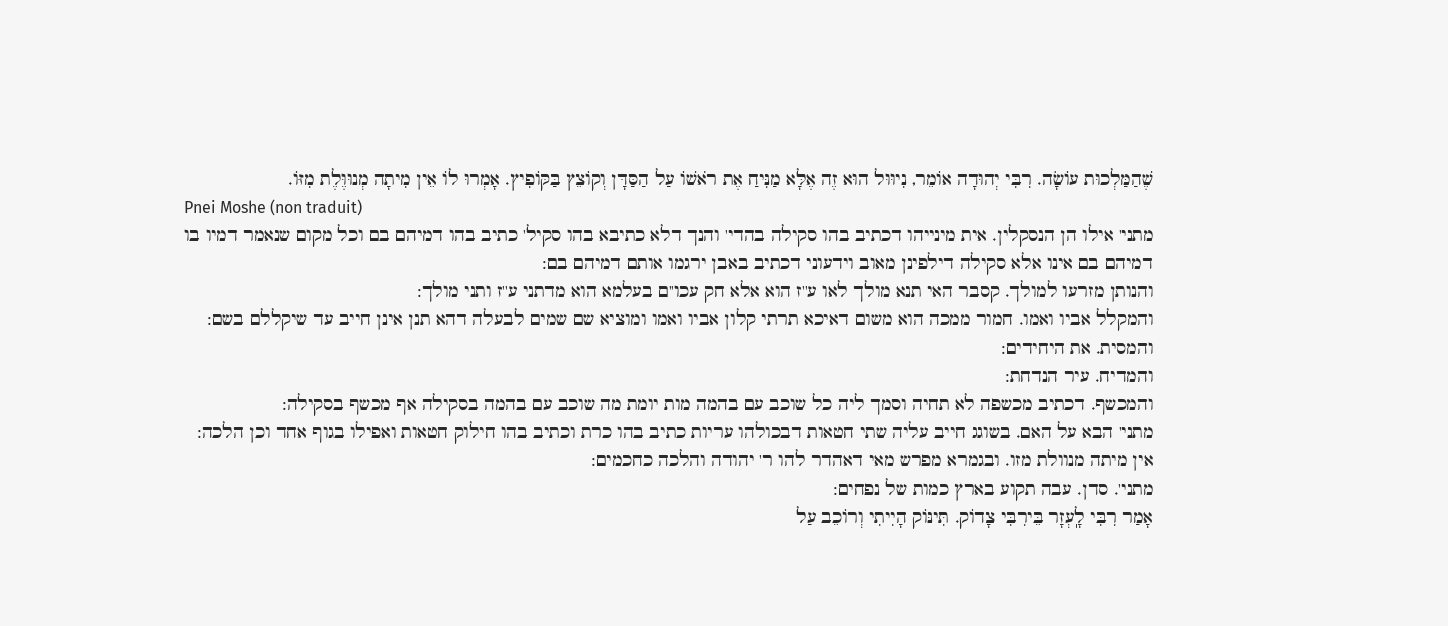שֶׁהַמַּלְכוּת עוֹשָׂה. רִבִּי יְהוּדָה אוֹמֵר, נִיוּוּל הוּא זֶה אֶלָּא מַנִּיחַ אֶת רֹאשׁוֹ עַל הַסַּדָּן וְקוֹצֵץ בַּקּוֹפִיץ. אָמְרוּ לוֹ אֵין מִיתָה מְנוּוֶּלֶת מִזּוֹ.
Pnei Moshe (non traduit)
מתני' אילו הן הנסקלין. אית מינייהו דכתיב בהו סקילה בהדי' והנך דלא כתיבא בהו סקיל' כתיב בהו דמיהם בם וכל מקום שנאמר דמיו בו דמיהם בם אינו אלא סקילה דילפינן מאוב וידעוני דכתיב באבן ירגמו אותם דמיהם בם:
והנותן מזרעו למולך. קסבר האי תנא מולך לאו ע''ז הוא אלא חק עכו''ם בעלמא הוא מדתני ע''ז ותני מולך:
והמקלל אביו ואמו. חמור ממכה הוא משום דאיכא תרתי קלון אביו ואמו ומוציא שם שמים לבעלה דהא תנן אינן חייב עד שיקללם בשם:
והמסית. את היחידים:
והמדיח. עיר הנדחת:
והמכשף. דכתיב מכשפה לא תחיה וסמך ליה כל שוכב עם בהמה מות יומת מה שוכב עם בהמה בסקילה אף מכשף בסקילה:
מתני' הבא על האם. בשוגג חייב עליה שתי חטאות דבכולהו עריות כתיב בהו כרת וכתיב בהו חילוק חטאות ואפילו בגוף אחד וכן הלכה:
אין מיתה מנוולת מזו. ובגמרא מפרש מאי דאהדר להו ר' יהודה והלכה כחכמים:
מתני'. סדן. עבה תקוע בארץ כמות של נפחים:
אָמַר רִבִּי לָֽעְזָר בֵּירִבִּי צָדוֹק. תִּינּוֹק הָיִיתִי וְרוֹכֵב עַל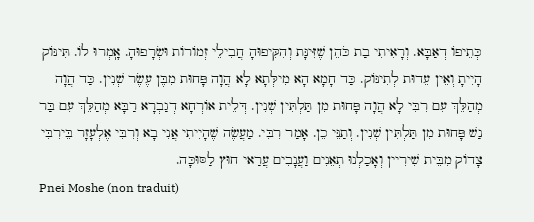כְּתֵיפוֹ דְאַבָּא. וְרָאִיתִי בַת כֹּהֵן שֶׁזִּינָּת וְהִקִּיפוּהָ חֲבִילֵי זְמוֹרוֹת וּשְׂרָפוּהָ. אָֽמְרוּ לוֹ. תִּינּוֹק הָיִיתָ וְאֵין עֵדוּת לְתִינּוֹק. כַּד חָמָא הָא מִילְּתָא לָא הֲוָה פָּחוּת מִבֶּן עֶשֶׂר שְׁנִין. כַּד הֲוָה מְהַלֵּךְ עִם רִבִּי לָא הֲוָה פָּחוּת מִן תַּלְתִּין שְׁנִין. דְּלֵית אוֹרְחָא דְגַבְרָא רַבָּא מְהַלֵּךְ עִם בַּר נַשׁ פָּחוּת מִן תַּלְתִּין שְׁנִין. וְתַנֵּי כֵן. אָמַר רִבִּי. מַעֲשֶׂה שֶׁהָיִיתִי אֲנִי בָא וְרִבִּי אֶלְעָזָר בֵּירִבִּי צָדוֹק מִבֵּית שִׁירִיין וְאָכַלְנוּ תְאֵנִים וַעֲנָבִים עֲרַאי חוּץ לַסּוּכָּה.
Pnei Moshe (non traduit)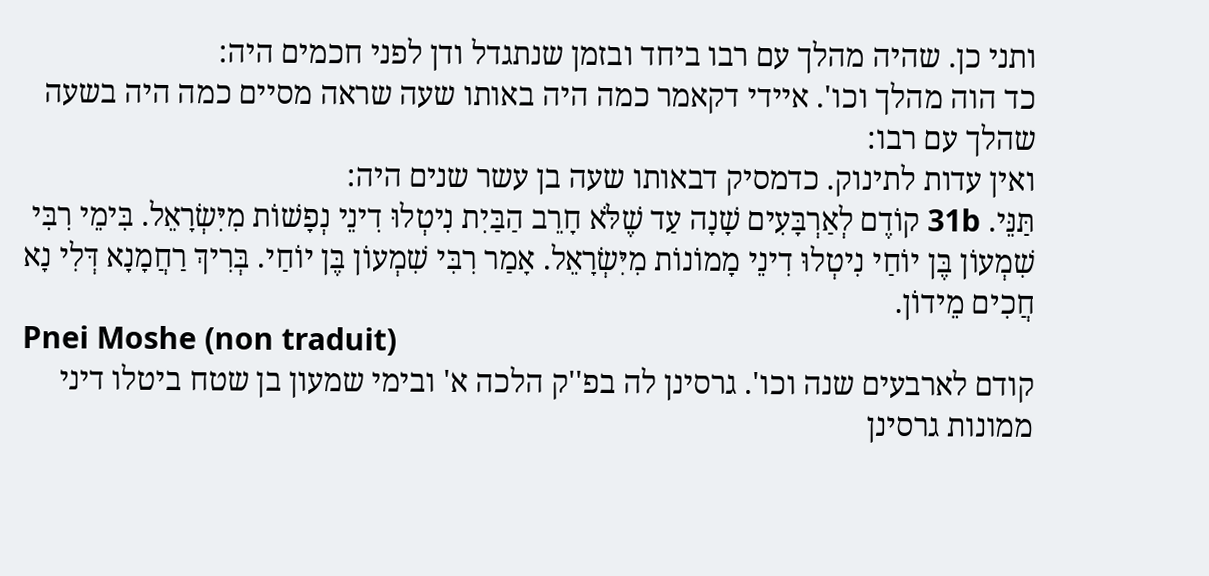ותני כן. שהיה מהלך עם רבו ביחד ובזמן שנתגדל ודן לפני חכמים היה:
כד הוה מהלך וכו'. איידי דקאמר כמה היה באותו שעה שראה מסיים כמה היה בשעה שהלך עם רבו:
ואין עדות לתינוק. כדמסיק דבאותו שעה בן עשר שנים היה:
תַּנֵּי. 31b קוֹדֶם לְאַרְבָּעִים שָׁנָה עַד שֶׁלֹּא חָרֵב הַבַּיִת נִיטְלוּ דִינֵי נְפָשׁוֹת מִיִּשְׂרָאֵל. בִּימֵי רִבִּי שִׁמְעוֹן בֶּן יוֹחַי נִיטְלוּ דִינֵי מָמוֹנוֹת מִיִּשְׂרָאֵל. אָמַר רִבִּי שִׁמְעוֹן בֶּן יוֹחַי. בְּרִיךְ רַחֲמָנָא דְּלִי נָא חֲכִים מֵידוֹן.
Pnei Moshe (non traduit)
קודם לארבעים שנה וכו'. גרסינן לה בפ''ק הלכה א' ובימי שמעון בן שטח ביטלו דיני ממונות גרסינן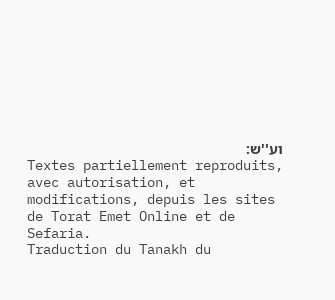וע''ש:
Textes partiellement reproduits, avec autorisation, et modifications, depuis les sites de Torat Emet Online et de Sefaria.
Traduction du Tanakh du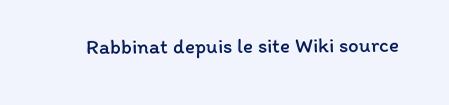Rabbinat depuis le site Wiki source